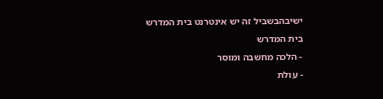ישיבהבשביל זה יש אינטרנט בית המדרש
בית המדרש
- הלכה מחשבה ומוסר
- עולת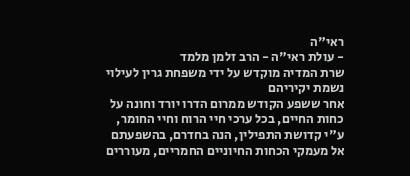ראי"ה
- עולת ראי"ה - הרב זלמן מלמד
שרת המדיה מוקדש על ידי משפחת גרין לעילוי נשמת יקיריהם
אחר ששפע הקודש ממרום הדרו יורד וחונה על כחות החיים, בכל ערכי חיי הרוח וחיי החומר, ע"י קדושת התפילין, הנה בחדרם, בהשפעתם אל מעמקי הכחות החיוניים החמריים, מעוררים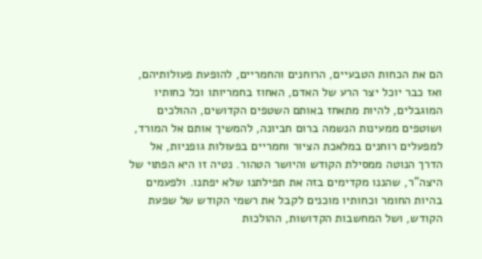הם את הכחות הטבעיים, הרוחנים והחמריים, להופעת פעולותיהם, ואז כבר יוכל יצר הרע של האדם, האחוז בחמריותו וכל כחותיו המוגבלים, להיות מתאחז באותם השטפים הקדושים, ההולכים ושוטפים ממעינות הנשמה ברום חביונה, להמשיך אותם אל המורד, למפעלים רוחנים במלאכת הציור וחמריים בפעולות גופניות, אל הדרך הנוטה ממסילת הקודש והיושר הטהור. נטיה זו היא הפתוי של היצה"ר, שהננו מקדימים בזה את תפילתנו שלא יפתנו. ולפעמים בהיות החומר וכחותיו מוכנים לקבל את רשמי הקודש של שפעת הקודש, ושל המחשבות הקדושות, ההולכות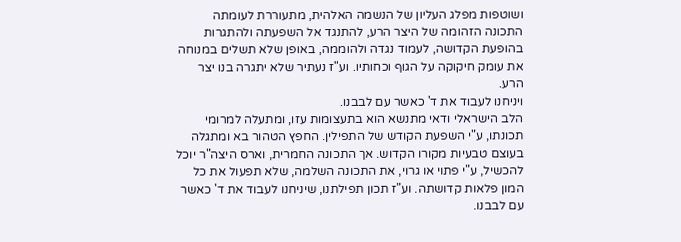ושוטפות מפלג העליון של הנשמה האלהית, מתעוררת לעומתה התכונה הזהומה של היצר הרע, להתנגד אל השפעתה ולהתגרות בהופעת הקדושה, לעמוד נגדה ולהוממה, באופן שלא תשלים במנוחה את עומק חיקוקה על הגוף וכחותיו. וע"ז נעתיר שלא יתגרה בנו יצר הרע.
ויניחנו לעבוד את ד' כאשר עם לבבנו.
הלב הישראלי ודאי מתנשא הוא בתעצומות עזו, ומתעלה למרומי תכונתו, ע"י השפעת הקודש של התפילין. החפץ הטהור בא ומתגלה בעוצם טבעיות מקורו הקדוש. אך התכונה החמרית, וארס היצה"ר יוכל להכשיל, ע"י פתוי או גרוי, את התכונה השלמה, שלא תפעול את כל המון פלאות קדושתה. וע"ז תכון תפילתנו, שיניחנו לעבוד את ד' כאשר עם לבבנו.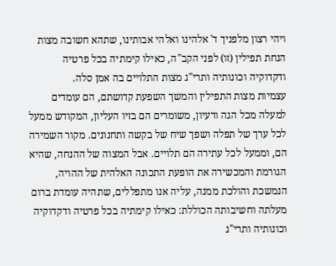ויהי רצון מלפניך ד' אלהינו ואלהי אבותינו, שתהא חשובה מצות הנחת תפילין (זו) לפני הקב"ה, כאילו קימתיה בכל פרטיה ודקדוקיה וכונותיה ותרי"ג מצות התלויים בה אמן סלה.
עצמיות מצות התפילין והמשך השפעת קדושתם, הם עומדים למעלה מכל הגה ורעיון, משומרים הם בזיו העליון, המקודש ממעל לכל ערך של תפלה ושפך שיח של בקשה ותחנונים. מקור השמירה הם, וממעל לכל עתירה הם תלויים. אבל המצוה של ההנחה, שהיא הגורמת והמכשירה את הופעת התכונה האלהית של ההויה, הנמשכת והולכת ממנה, עליה אנו מתפללים, שתהיה עומדת ברום מעלתה וחשיבותה הכוללת: כאילו קימתיה בכל פרטיה ודקדוקיה וכונותיה ותרי"ג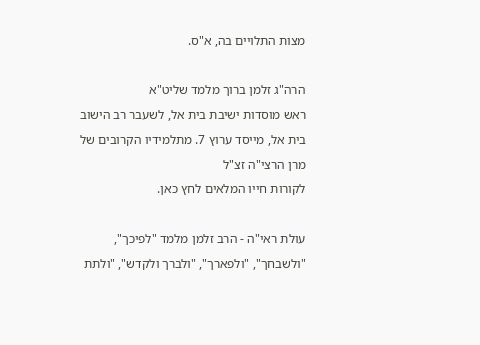מצות התלויים בה, א"ס.

הרה"ג זלמן ברוך מלמד שליט"א
ראש מוסדות ישיבת בית אל, לשעבר רב הישוב בית אל, מייסד ערוץ 7. מתלמידיו הקרובים של מרן הרצי"ה זצ"ל
לקורות חייו המלאים לחץ כאן.

עולת ראי"ה - הרב זלמן מלמד "לפיכך", "ולשבחך", "ולפארך", "ולברך ולקדש", "ולתת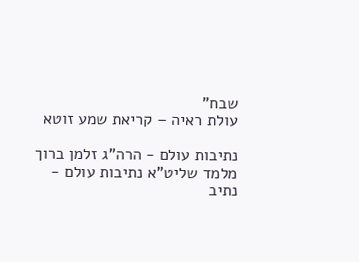שבח"
עולת ראיה – קריאת שמע זוטא

נתיבות עולם - הרה"ג זלמן ברוך מלמד שליט"א נתיבות עולם - נתיב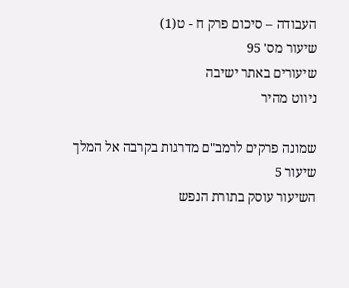העבודה – סיכום פרק ח - ט(1)
שיעור מס' 95
שיעורים באתר ישיבה
ניווט מהיר

שמונה פרקים לרמב"ם מדרגות בקרבה אל המלך
שיעור 5
השיעור עוסק בתורת הנפש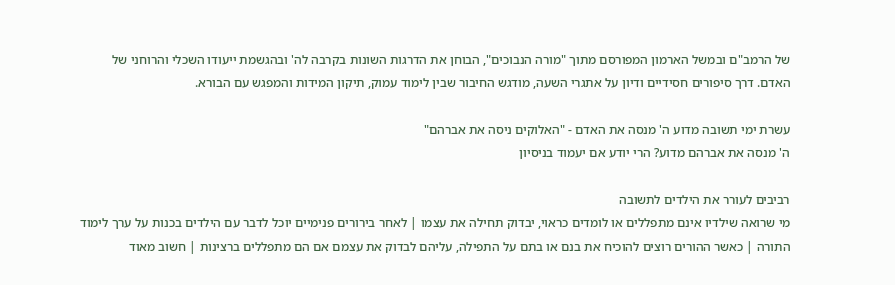של הרמב"ם ובמשל הארמון המפורסם מתוך "מורה הנבוכים", הבוחן את הדרגות השונות בקרבה לה' ובהגשמת ייעודו השכלי והרוחני של האדם. דרך סיפורים חסידיים ודיון על אתגרי השעה, מודגש החיבור שבין לימוד עמוק, תיקון המידות והמפגש עם הבורא.

עשרת ימי תשובה מדוע ה' מנסה את האדם - "האלוקים ניסה את אברהם"
ה' מנסה את אברהם מדוע? הרי יודע אם יעמוד בניסיון

רביבים לעורר את הילדים לתשובה
מי שרואה שילדיו אינם מתפללים או לומדים כראוי, יבדוק תחילה את עצמו | לאחר בירורים פנימיים יוכל לדבר עם הילדים בכנות על ערך לימוד התורה | כאשר ההורים רוצים להוכיח את בנם או בתם על התפילה, עליהם לבדוק את עצמם אם הם מתפללים ברצינות | חשוב מאוד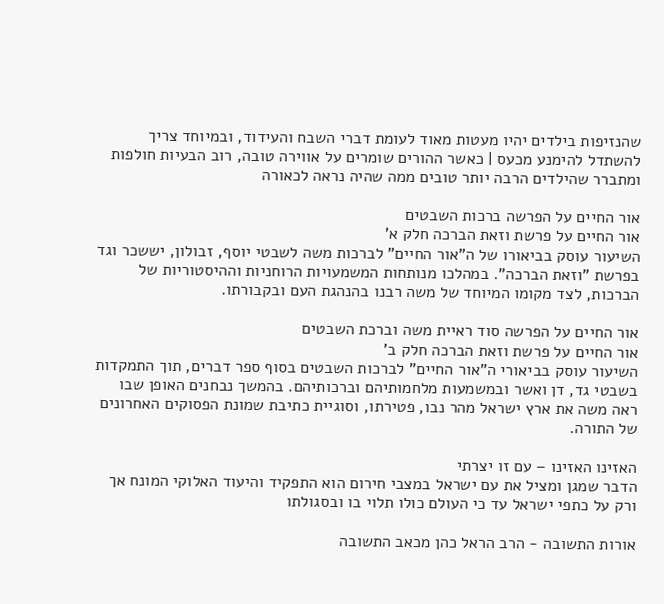שהנזיפות בילדים יהיו מעטות מאוד לעומת דברי השבח והעידוד, ובמיוחד צריך להשתדל להימנע מכעס | כאשר ההורים שומרים על אווירה טובה, רוב הבעיות חולפות ומתברר שהילדים הרבה יותר טובים ממה שהיה נראה לכאורה

אור החיים על הפרשה ברכות השבטים
אור החיים על פרשת וזאת הברכה חלק א'
השיעור עוסק בביאורו של ה"אור החיים" לברכות משה לשבטי יוסף, זבולון, יששכר וגד בפרשת "וזאת הברכה". במהלכו מנותחות המשמעויות הרוחניות וההיסטוריות של הברכות, לצד מקומו המיוחד של משה רבנו בהנהגת העם ובקבורתו.

אור החיים על הפרשה סוד ראיית משה וברכת השבטים
אור החיים על פרשת וזאת הברכה חלק ב'
השיעור עוסק בביאורי ה"אור החיים" לברכות השבטים בסוף ספר דברים, תוך התמקדות בשבטי גד, דן ואשר ובמשמעות מלחמותיהם וברכותיהם. בהמשך נבחנים האופן שבו ראה משה את ארץ ישראל מהר נבו, פטירתו, וסוגיית כתיבת שמונת הפסוקים האחרונים של התורה.

האזינו האזינו – עם זו יצרתי
הדבר שמגן ומציל את עם ישראל במצבי חירום הוא התפקיד והיעוד האלוקי המונח אך ורק על כתפי ישראל עד כי העולם כולו תלוי בו ובסגולתו

אורות התשובה - הרב הראל כהן מכאב התשובה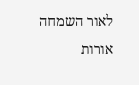לאור השמחה
אורות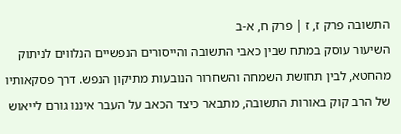התשובה פרק ז, ז | פרק ח, א-ב
השיעור עוסק במתח שבין כאבי התשובה והייסורים הנפשיים הנלווים לניתוק מהחטא, לבין תחושת השמחה והשחרור הנובעות מתיקון הנפש. דרך פסקאותיו של הרב קוק באורות התשובה, מתבאר כיצד הכאב על העבר איננו גורם לייאוש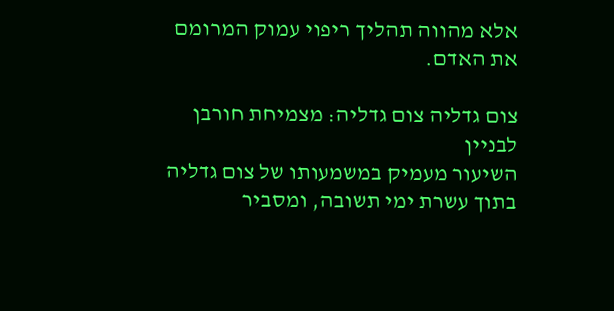אלא מהווה תהליך ריפוי עמוק המרומם את האדם.

צום גדליה צום גדליה: מצמיחת חורבן לבניין
השיעור מעמיק במשמעותו של צום גדליה בתוך עשרת ימי תשובה, ומסביר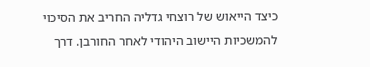כיצד הייאוש של רוצחי גדליה החריב את הסיכוי להמשכיות היישוב היהודי לאחר החורבן. דרך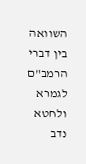השוואה בין דברי הרמב"ם לגמרא ולחטא נדב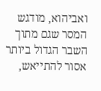ואביהוא, מודגש המסר שגם מתוך השבר הגדול ביותר אסור להתייאש,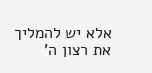אלא יש להמליך את רצון ה'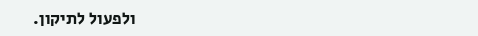ולפעול לתיקון.